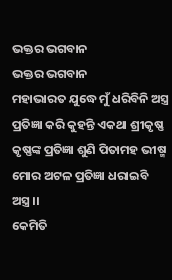ଭକ୍ତର ଭଗବାନ
ଭକ୍ତର ଭଗବାନ
ମହାଭାରତ ଯୁଦ୍ଧେ ମୁଁ ଧରିବିନି ଅସ୍ତ୍ର
ପ୍ରତିଜ୍ଞା କରି କୁହନ୍ତି ଏକଥା ଶ୍ରୀକୃଷ୍ଣ
କୃଷ୍ଣଙ୍କ ପ୍ରତିଜ୍ଞା ଶୁଣି ପିତାମହ ଭୀଷ୍ମ
ମୋର ଅଟଳ ପ୍ରତିଜ୍ଞା ଧରାଇବି ଅସ୍ତ୍ର ।।
କେମିତି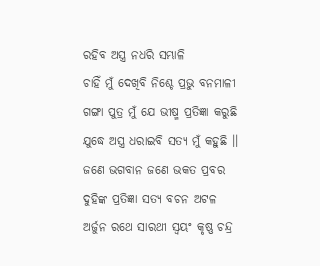ରହିବ ଅସ୍ତ୍ର ନଧରି ସମ୍ଭାଳି
ଚାହିଁ ମୁଁ ଦେଖିବି ନିଶ୍ଚେ ପ୍ରଭୁ ବନମାଳୀ
ଗଙ୍ଗା ପୁତ୍ର ମୁଁ ଯେ ଭୀଷ୍ମ ପ୍ରତିଜ୍ଞା କରୁଛି
ଯୁଦ୍ଧେ ଅସ୍ତ୍ର ଧରାଇବି ସତ୍ୟ ମୁଁ କହୁଛି ।।
ଜଣେ ଭଗବାନ ଜଣେ ଭକତ ପ୍ରବର
ଦୁହିଙ୍କ ପ୍ରତିଜ୍ଞା ସତ୍ୟ ବଚନ ଅଟଳ
ଅର୍ଜୁନ ରଥେ ସାରଥୀ ସ୍ଵୟଂ କୃଷ୍ଣ ଚନ୍ଦ୍ର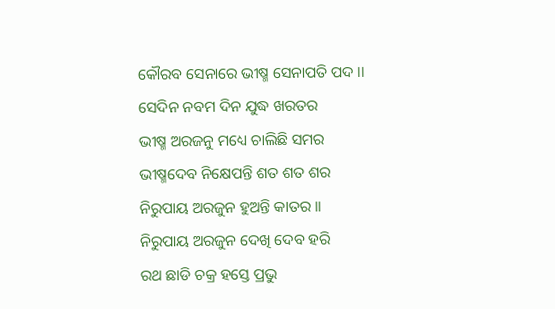କୌରବ ସେନାରେ ଭୀଷ୍ମ ସେନାପତି ପଦ ।।
ସେଦିନ ନବମ ଦିନ ଯୁଦ୍ଧ ଖରତର
ଭୀଷ୍ମ ଅରଜନୁ ମଧ୍ୟେ ଚାଲିଛି ସମର
ଭୀଷ୍ମଦେବ ନିକ୍ଷେପନ୍ତି ଶତ ଶତ ଶର
ନିରୁପାୟ ଅରଜୁନ ହୁଅନ୍ତି କାତର ।।
ନିରୁପାୟ ଅରଜୁନ ଦେଖି ଦେବ ହରି
ରଥ ଛାଡି ଚକ୍ର ହସ୍ତେ ପ୍ରଭୁ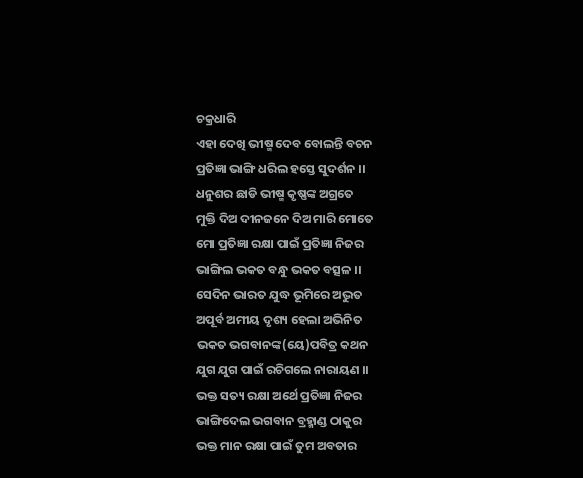ଚକ୍ରଧାରି
ଏହା ଦେଖି ଭୀଷ୍ମ ଦେବ ବୋଲନ୍ତି ବଚନ
ପ୍ରତିଜ୍ଞା ଭାଙ୍ଗି ଧରିଲ ହସ୍ତେ ସୁଦର୍ଶନ ।।
ଧନୁଶର ଛାଡି ଭୀଷ୍ମ କୃଷ୍ଣଙ୍କ ଅଗ୍ରତେ
ମୁକ୍ତି ଦିଅ ଦୀନଜନେ ଦିଅ ମାରି ମୋତେ
ମୋ ପ୍ରତିଜ୍ଞା ରକ୍ଷା ପାଇଁ ପ୍ରତିଜ୍ଞା ନିଜର
ଭାଙ୍ଗିଲ ଭକତ ବନ୍ଧୁ ଭକତ ବତ୍ସଳ ।।
ସେଦିନ ଭାରତ ଯୁଦ୍ଧ ଭୂମିରେ ଅଦ୍ଭୁତ
ଅପୂର୍ବ ଅମୀୟ ଦୃଶ୍ୟ ହେଲା ଅଭିନିତ
ଭକତ ଭଗବାନଙ୍କ(ୟେ)ପବିତ୍ର କଥନ
ଯୁଗ ଯୁଗ ପାଇଁ ରଚିଗଲେ ନାରାୟଣ ।।
ଭକ୍ତ ସତ୍ୟ ରକ୍ଷା ଅର୍ଥେ ପ୍ରତିଜ୍ଞା ନିଜର
ଭାଙ୍ଗିଦେଲ ଭଗବାନ ବ୍ରହ୍ମାଣ୍ଡ ଠାକୁର
ଭକ୍ତ ମାନ ରକ୍ଷା ପାଇଁ ତୁମ ଅବତାର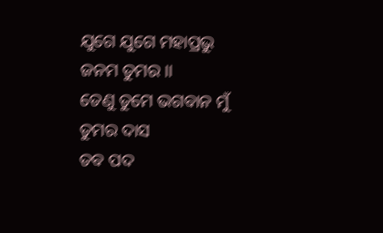ଯୁଗେ ଯୁଗେ ମହାପ୍ରଭୁ ଜନମ ତୁମର ।।
ତେଣୁ ତୁମେ ଭଗବାନ ମୁଁ ତୁମର ଦାସ
ତବ ପଦ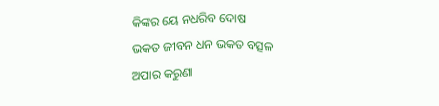କିଙ୍କର ୟେ ନଧରିବ ଦୋଷ
ଭକତ ଜୀବନ ଧନ ଭକତ ବତ୍ସଳ
ଅପାର କରୁଣା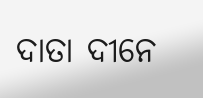ଦାତା ଦୀନେ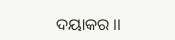ଦୟାକର ।।